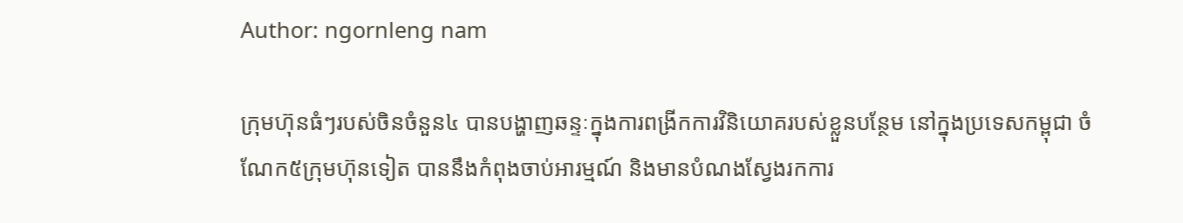Author: ngornleng nam

ក្រុមហ៊ុនធំៗរបស់ចិនចំនួន៤ បានបង្ហាញឆន្ទៈក្នុងការពង្រីកការវិនិយោគរបស់ខ្លួនបន្ថែម នៅក្នុងប្រទេសកម្ពុជា ចំណែក៥ក្រុមហ៊ុនទៀត បាននឹងកំពុងចាប់អារម្មណ៍ និងមានបំណងស្វែងរកការ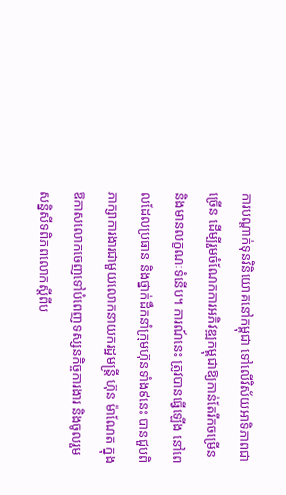ការបណ្តាក់ទុនវិនិយោគនៅកម្ពុជា ទៅលើវិស័យអាទិភាពជាច្រើន ដើម្បីរួមចំណែកការអភិវឌ្ឍកម្ពុជាឱ្យកាន់តែរីកចម្រើន និងមានលក្ខណៈទំនើប។ ការណ៍នេះ ត្រូវបានធ្វើឡើង នៅពេលដែលប្រធាន និងថ្នាក់ដឹកនាំក្រុមហ៊ុនទាំង៩នេះ បានជួបពិភាក្សាការងារជាមួយលោកនាយករដ្ឋមន្រ្តី ហ៊ុន ម៉ាណែត ក្នុងឱកាសលោកចេញទៅបំពេញទស្សនកិច្ចការងារ និងចូលរួមសន្និសីទពិភពលោកស្តីពីប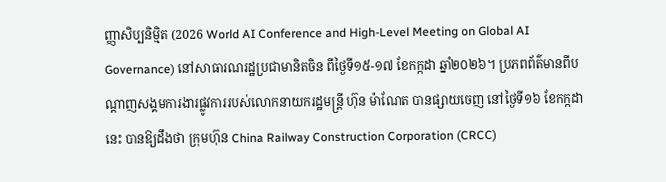ញ្ញាសិប្បនិម្មិត (2026 World AI Conference and High-Level Meeting on Global AI Governance) នៅសាធារណរដ្ឋប្រជាមានិតចិន ពីថ្ងៃទី១៥-១៧ ខែកក្កដា ឆ្នាំ២០២៦។ ប្រភពព័ត៌មានពីបណ្តាញសង្គមការងារផ្លូវការរបស់លោកនាយករដ្ឋមន្រ្តី ហ៊ុន ម៉ាណែត បានផ្សាយចេញ នៅថ្ងៃទី១៦ ខែកក្កដានេះ បានឱ្យដឹងថា ក្រុមហ៊ុន China Railway Construction Corporation (CRCC)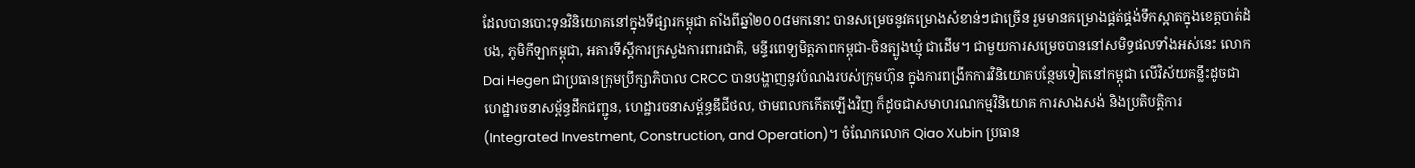ដែលបានបោះទុនវិនិយោគនៅក្នុងទីផ្សារកម្ពុជា តាំងពីឆ្នាំ២០០៨មកនោះ បានសម្រេចនូវគម្រោងសំខាន់ៗជាច្រើន រួមមានគម្រោងផ្គត់ផ្គង់ទឹកស្អាតក្នុងខេត្តបាត់ដំបង, ភូមិកីឡាកម្ពុជា, អគារទីស្តីការក្រសួងការពារជាតិ, មន្ទីរពេទ្យមិត្តភាពកម្ពុជា-ចិនត្បូងឃ្មុំ ជាដើម។ ជាមួយការសម្រេចបាននៅសមិទ្ធផលទាំងអស់នេះ លោក Dai Hegen ជាប្រធានក្រុមប្រឹក្សាភិបាល CRCC បានបង្ហាញនូវបំណងរបស់ក្រុមហ៊ុន ក្នុងការពង្រីកការវិនិយោគបន្ថែមទៀតនៅកម្ពុជា លើវិស័យគន្លឹះដូចជា ហេដ្ឋារចនាសម្ព័ន្ធដឹកជញ្ជូន, ហេដ្ឋារចនាសម្ព័ន្ធឌីជីថល, ថាមពលកកើតឡើងវិញ ក៏ដូចជាសមាហរណកម្មវិនិយោគ ការសាងសង់ និងប្រតិបត្តិការ (Integrated Investment, Construction, and Operation)។ ចំណែកលោក Qiao Xubin ប្រធាន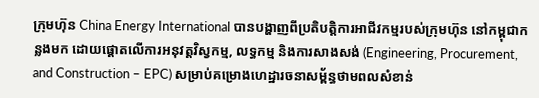ក្រុមហ៊ុន China Energy International បានបង្ហាញពីប្រតិបត្តិការអាជីវកម្មរបស់ក្រុមហ៊ុន នៅកម្ពុជាកន្លងមក ដោយផ្ដោតលើការអនុវត្តវិស្វកម្ម, លទ្ធកម្ម និងការសាងសង់ (Engineering, Procurement, and Construction – EPC) សម្រាប់គម្រោងហេដ្ឋារចនាសម្ព័ន្ធថាមពលសំខាន់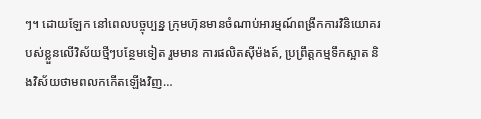ៗ។ ដោយឡែក នៅពេលបច្ចុប្បន្ន ក្រុមហ៊ុនមានចំណាប់អារម្មណ៍ពង្រីកការវិនិយោគរបស់ខ្លួនលើវិស័យថ្មីៗបន្ថែមទៀត រួមមាន ការផលិតស៊ីម៉ងត៍, ប្រព្រឹត្តកម្មទឹកស្អាត និងវិស័យថាមពលកកើតឡើងវិញ…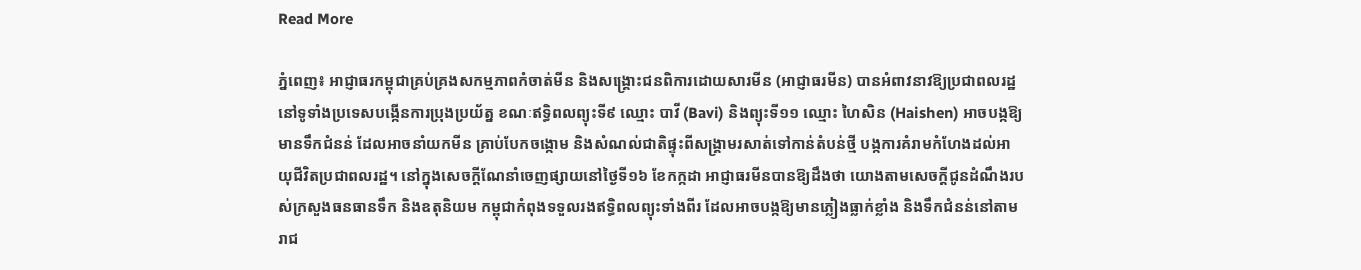Read More

ភ្នំពេញ៖ អាជ្ញាធរកម្ពុជាគ្រប់គ្រងសកម្មភាពកំចាត់មីន និងសង្គ្រោះជនពិការដោយសារមីន (អាជ្ញាធរមីន) បានអំពាវនាវឱ្យប្រជាពលរដ្ឋនៅទូទាំងប្រទេសបង្កើនការប្រុងប្រយ័ត្ន ខណៈឥទ្ធិពលព្យុះទី៩ ឈ្មោះ បាវី (Bavi) និងព្យុះទី១១ ឈ្មោះ ហៃសិន (Haishen) អាចបង្កឱ្យមានទឹកជំនន់ ដែលអាចនាំយកមីន គ្រាប់បែកចង្កោម និងសំណល់ជាតិផ្ទុះពីសង្គ្រាមរសាត់ទៅកាន់តំបន់ថ្មី បង្កការគំរាមកំហែងដល់អាយុជីវិតប្រជាពលរដ្ឋ។ នៅក្នុងសេចក្តីណែនាំចេញផ្សាយនៅថ្ងៃទី១៦ ខែកក្កដា អាជ្ញាធរមីនបានឱ្យដឹងថា យោងតាមសេចក្តីជូនដំណឹងរបស់ក្រសួងធនធានទឹក និងឧតុនិយម កម្ពុជាកំពុងទទួលរងឥទ្ធិពលព្យុះទាំងពីរ ដែលអាចបង្កឱ្យមានភ្លៀងធ្លាក់ខ្លាំង និងទឹកជំនន់នៅតាមរាជ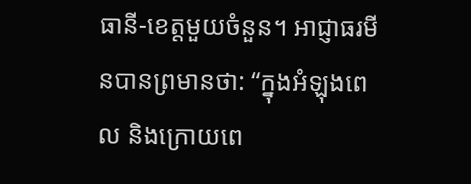ធានី-ខេត្តមួយចំនួន។ អាជ្ញាធរមីនបានព្រមានថា: “ក្នុងអំឡុងពេល និងក្រោយពេ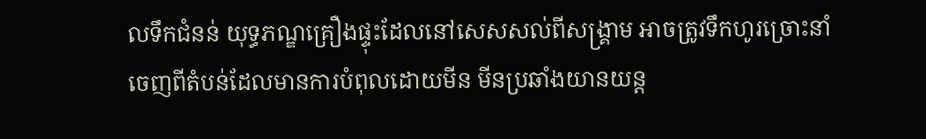លទឹកជំនន់ យុទ្ធភណ្ឌគ្រឿងផ្ទុះដែលនៅសេសសល់ពីសង្គ្រាម អាចត្រូវទឹកហូរច្រោះនាំចេញពីតំបន់ដែលមានការបំពុលដោយមីន មីនប្រឆាំងយានយន្ត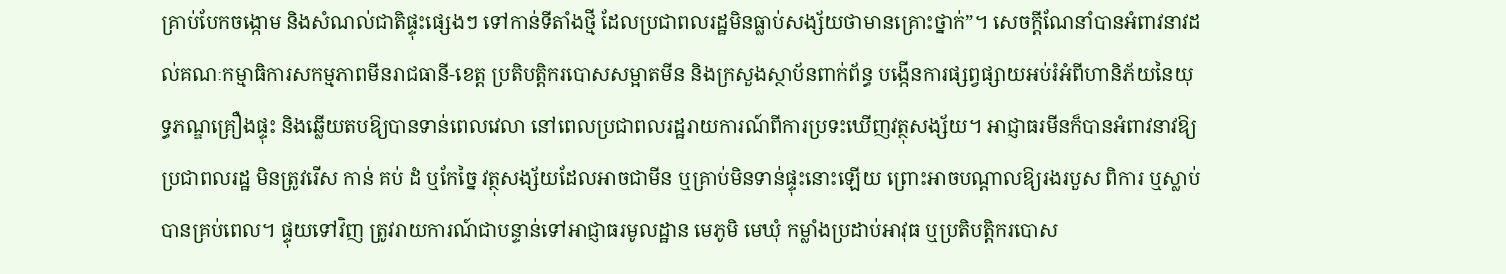គ្រាប់បែកចង្កោម និងសំណល់ជាតិផ្ទុះផ្សេងៗ ទៅកាន់ទីតាំងថ្មី ដែលប្រជាពលរដ្ឋមិនធ្លាប់សង្ស័យថាមានគ្រោះថ្នាក់”។ សេចក្តីណែនាំបានអំពាវនាវដល់គណៈកម្មាធិការសកម្មភាពមីនរាជធានី-ខេត្ត ប្រតិបត្តិករបោសសម្អាតមីន និងក្រសួងស្ថាប័នពាក់ព័ន្ធ បង្កើនការផ្សព្វផ្សាយអប់រំអំពីហានិភ័យនៃយុទ្ធភណ្ឌគ្រឿងផ្ទុះ និងឆ្លើយតបឱ្យបានទាន់ពេលវេលា នៅពេលប្រជាពលរដ្ឋរាយការណ៍ពីការប្រទះឃើញវត្ថុសង្ស័យ។ អាជ្ញាធរមីនក៏បានអំពាវនាវឱ្យប្រជាពលរដ្ឋ មិនត្រូវរើស កាន់ គប់ ដំ ឬកែច្នៃ វត្ថុសង្ស័យដែលអាចជាមីន ឬគ្រាប់មិនទាន់ផ្ទុះនោះឡើយ ព្រោះអាចបណ្តាលឱ្យរងរបួស ពិការ ឬស្លាប់បានគ្រប់ពេល។ ផ្ទុយទៅវិញ ត្រូវរាយការណ៍ជាបន្ទាន់ទៅអាជ្ញាធរមូលដ្ឋាន មេភូមិ មេឃុំ កម្លាំងប្រដាប់អាវុធ ឬប្រតិបត្តិករបោស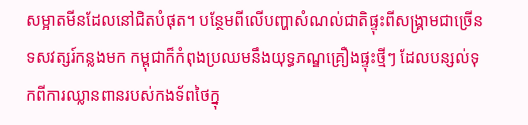សម្អាតមីនដែលនៅជិតបំផុត។ បន្ថែមពីលើបញ្ហាសំណល់ជាតិផ្ទុះពីសង្គ្រាមជាច្រើនទសវត្សរ៍កន្លងមក កម្ពុជាក៏កំពុងប្រឈមនឹងយុទ្ធភណ្ឌគ្រឿងផ្ទុះថ្មីៗ ដែលបន្សល់ទុកពីការឈ្លានពានរបស់កងទ័ពថៃក្នុ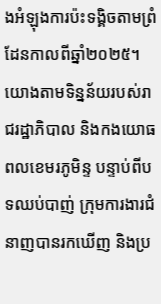ងអំឡុងការប៉ះទង្គិចតាមព្រំដែនកាលពីឆ្នាំ២០២៥។ យោងតាមទិន្នន័យរបស់រាជរដ្ឋាភិបាល និងកងយោធពលខេមរភូមិន្ទ បន្ទាប់ពីបទឈប់បាញ់ ក្រុមការងារជំនាញបានរកឃើញ និងប្រ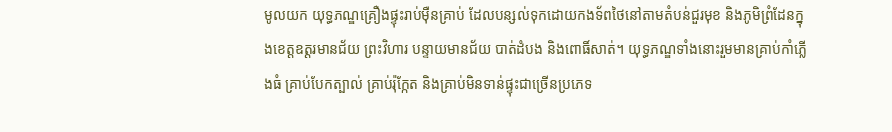មូលយក យុទ្ធភណ្ឌគ្រឿងផ្ទុះរាប់ម៉ឺនគ្រាប់ ដែលបន្សល់ទុកដោយកងទ័ពថៃនៅតាមតំបន់ជួរមុខ និងភូមិព្រំដែនក្នុងខេត្តឧត្តរមានជ័យ ព្រះវិហារ បន្ទាយមានជ័យ បាត់ដំបង និងពោធិ៍សាត់។ យុទ្ធភណ្ឌទាំងនោះរួមមានគ្រាប់កាំភ្លើងធំ គ្រាប់បែកត្បាល់ គ្រាប់រ៉ុក្កែត និងគ្រាប់មិនទាន់ផ្ទុះជាច្រើនប្រភេទ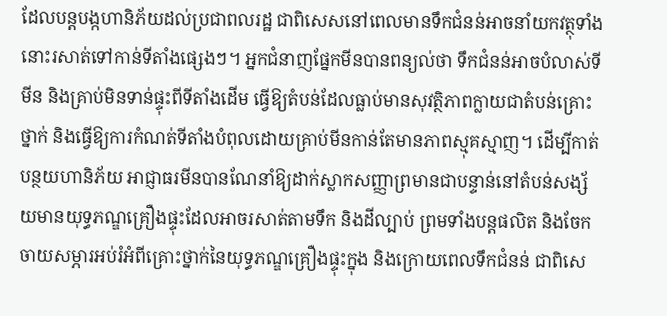ដែលបន្តបង្កហានិភ័យដល់ប្រជាពលរដ្ឋ ជាពិសេសនៅពេលមានទឹកជំនន់អាចនាំយកវត្ថុទាំងនោះរសាត់ទៅកាន់ទីតាំងផ្សេងៗ។ អ្នកជំនាញផ្នែកមីនបានពន្យល់ថា ទឹកជំនន់អាចបំលាស់ទីមីន និងគ្រាប់មិនទាន់ផ្ទុះពីទីតាំងដើម ធ្វើឱ្យតំបន់ដែលធ្លាប់មានសុវត្ថិភាពក្លាយជាតំបន់គ្រោះថ្នាក់ និងធ្វើឱ្យការកំណត់ទីតាំងបំពុលដោយគ្រាប់មីនកាន់តែមានភាពស្មុគស្មាញ។ ដើម្បីកាត់បន្ថយហានិភ័យ អាជ្ញាធរមីនបានណែនាំឱ្យដាក់ស្លាកសញ្ញាព្រមានជាបន្ទាន់នៅតំបន់សង្ស័យមានយុទ្ធភណ្ឌគ្រឿងផ្ទុះដែលអាចរសាត់តាមទឹក និងដីល្បាប់ ព្រមទាំងបន្តផលិត និងចែកចាយសម្ភារអប់រំអំពីគ្រោះថ្នាក់នៃយុទ្ធភណ្ឌគ្រឿងផ្ទុះក្នុង និងក្រោយពេលទឹកជំនន់ ជាពិសេ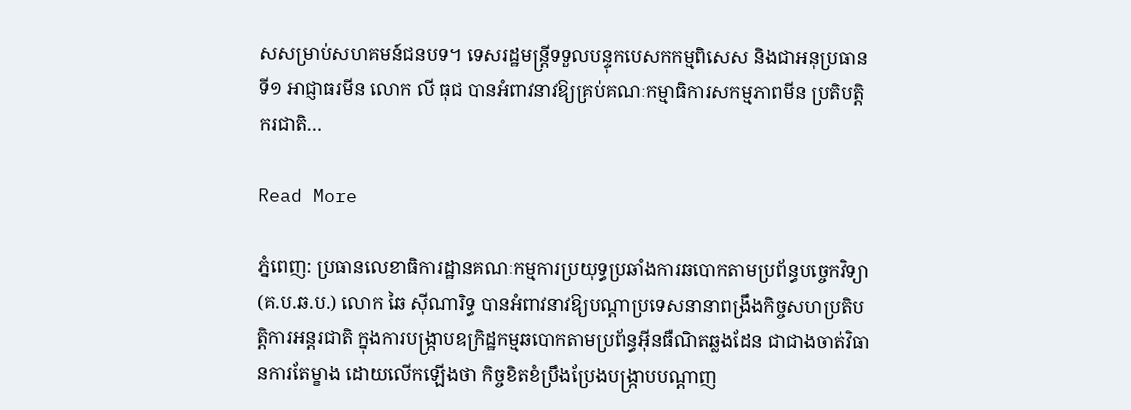សសម្រាប់សហគមន៍ជនបទ។ ទេសរដ្ឋមន្ត្រីទទួលបន្ទុកបេសកកម្មពិសេស និងជាអនុប្រធានទី១ អាជ្ញាធរមីន លោក លី ធុជ បានអំពាវនាវឱ្យគ្រប់គណៈកម្មាធិការសកម្មភាពមីន ប្រតិបត្តិករជាតិ…

Read More

ភ្នំពេញ: ប្រធានលេខាធិការដ្ឋានគណៈកម្មការប្រយុទ្ធប្រឆាំងការឆបោកតាមប្រព័ន្ធបច្ចេកវិទ្យា (គ.ប.ឆ.ប.) លោក ឆៃ ស៊ីណារិទ្ធ បានអំពាវនាវឱ្យបណ្ដាប្រទេសនានាពង្រឹងកិច្ចសហប្រតិបត្តិការអន្តរជាតិ ក្នុងការបង្ក្រាបឧក្រិដ្ឋកម្មឆបោកតាមប្រព័ន្ធអ៊ីនធឺណិតឆ្លងដែន ជាជាងចាត់វិធានការតែម្ខាង ដោយលើកឡើងថា កិច្ចខិតខំប្រឹងប្រែងបង្ក្រាបបណ្ដាញ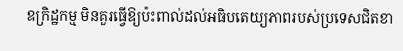ឧក្រិដ្ឋកម្ម មិនគួរធ្វើឱ្យប៉ះពាល់ដល់អធិបតេយ្យភាពរបស់ប្រទេសជិតខា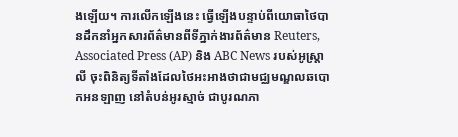ងឡើយ។ ការលើកឡើងនេះ ធ្វើឡើងបន្ទាប់ពីយោធាថៃបានដឹកនាំអ្នកសារព័ត៌មានពីទីភ្នាក់ងារព័ត៌មាន Reuters, Associated Press (AP) និង ABC News របស់អូស្ត្រាលី ចុះពិនិត្យទីតាំងដែលថៃអះអាងថាជាមជ្ឈមណ្ឌលឆបោកអនឡាញ នៅតំបន់អូរស្មាច់ ជាបូរណភា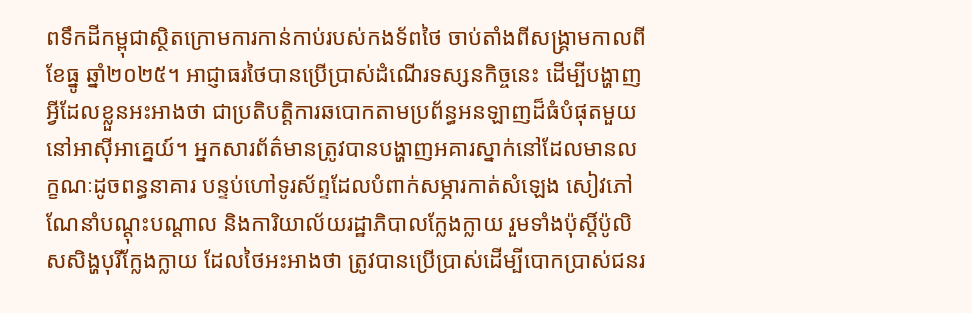ពទឹកដីកម្ពុជាស្ថិតក្រោមការកាន់កាប់របស់កងទ័ពថៃ ចាប់តាំងពីសង្គ្រាមកាលពីខែធ្នូ ឆ្នាំ២០២៥។ អាជ្ញាធរថៃបានប្រើប្រាស់ដំណើរទស្សនកិច្ចនេះ ដើម្បីបង្ហាញអ្វីដែលខ្លួនអះអាងថា ជាប្រតិបត្តិការឆបោកតាមប្រព័ន្ធអនឡាញដ៏ធំបំផុតមួយនៅអាស៊ីអាគ្នេយ៍។ អ្នកសារព័ត៌មានត្រូវបានបង្ហាញអគារស្នាក់នៅដែលមានលក្ខណៈដូចពន្ធនាគារ បន្ទប់ហៅទូរស័ព្ទដែលបំពាក់សម្ភារកាត់សំឡេង សៀវភៅណែនាំបណ្ដុះបណ្ដាល និងការិយាល័យរដ្ឋាភិបាលក្លែងក្លាយ រួមទាំងប៉ុស្តិ៍ប៉ូលិសសិង្ហបុរីក្លែងក្លាយ ដែលថៃអះអាងថា ត្រូវបានប្រើប្រាស់ដើម្បីបោកប្រាស់ជនរ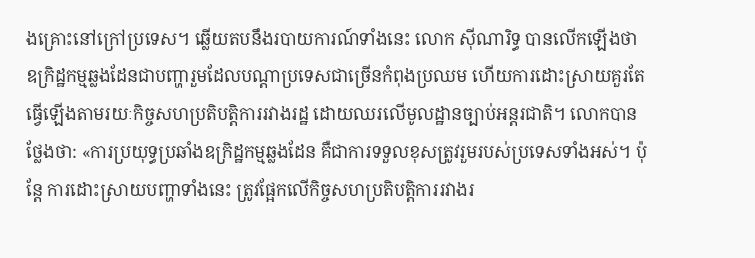ងគ្រោះនៅក្រៅប្រទេស។ ឆ្លើយតបនឹងរបាយការណ៍ទាំងនេះ លោក ស៊ីណារិទ្ធ បានលើកឡើងថា ឧក្រិដ្ឋកម្មឆ្លងដែនជាបញ្ហារួមដែលបណ្ដាប្រទេសជាច្រើនកំពុងប្រឈម ហើយការដោះស្រាយគួរតែធ្វើឡើងតាមរយៈកិច្ចសហប្រតិបត្តិការរវាងរដ្ឋ ដោយឈរលើមូលដ្ឋានច្បាប់អន្តរជាតិ។ លោកបានថ្លែងថា: «ការប្រយុទ្ធប្រឆាំងឧក្រិដ្ឋកម្មឆ្លងដែន គឺជាការទទួលខុសត្រូវរួមរបស់ប្រទេសទាំងអស់។ ប៉ុន្តែ ការដោះស្រាយបញ្ហាទាំងនេះ ត្រូវផ្អែកលើកិច្ចសហប្រតិបត្តិការរវាងរ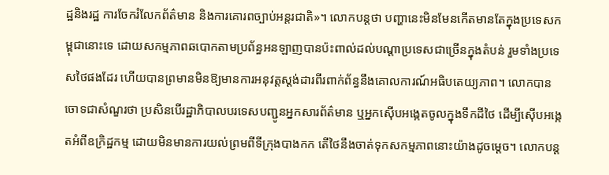ដ្ឋនិងរដ្ឋ ការចែករំលែកព័ត៌មាន និងការគោរពច្បាប់អន្តរជាតិ»។ លោកបន្តថា បញ្ហានេះមិនមែនកើតមានតែក្នុងប្រទេសកម្ពុជានោះទេ ដោយសកម្មភាពឆបោកតាមប្រព័ន្ធអនឡាញបានប៉ះពាល់ដល់បណ្ដាប្រទេសជាច្រើនក្នុងតំបន់ រួមទាំងប្រទេសថៃផងដែរ ហើយបានព្រមានមិនឱ្យមានការអនុវត្តស្តង់ដារពីរពាក់ព័ន្ធនឹងគោលការណ៍អធិបតេយ្យភាព។ លោកបានចោទជាសំណួរថា ប្រសិនបើរដ្ឋាភិបាលបរទេសបញ្ជូនអ្នកសារព័ត៌មាន ឬអ្នកស៊ើបអង្កេតចូលក្នុងទឹកដីថៃ ដើម្បីស៊ើបអង្កេតអំពីឧក្រិដ្ឋកម្ម ដោយមិនមានការយល់ព្រមពីទីក្រុងបាងកក តើថៃនឹងចាត់ទុកសកម្មភាពនោះយ៉ាងដូចម្តេច។ លោកបន្ដ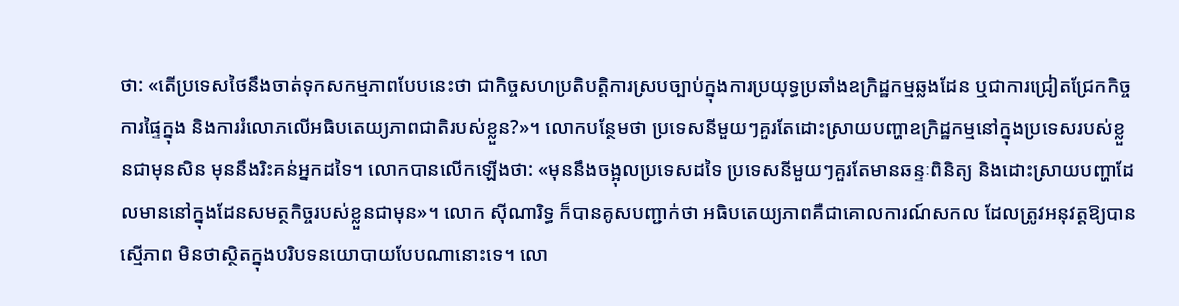ថា: «តើប្រទេសថៃនឹងចាត់ទុកសកម្មភាពបែបនេះថា ជាកិច្ចសហប្រតិបត្តិការស្របច្បាប់ក្នុងការប្រយុទ្ធប្រឆាំងឧក្រិដ្ឋកម្មឆ្លងដែន ឬជាការជ្រៀតជ្រែកកិច្ចការផ្ទៃក្នុង និងការរំលោភលើអធិបតេយ្យភាពជាតិរបស់ខ្លួន?»។ លោកបន្ថែមថា ប្រទេសនីមួយៗគួរតែដោះស្រាយបញ្ហាឧក្រិដ្ឋកម្មនៅក្នុងប្រទេសរបស់ខ្លួនជាមុនសិន មុននឹងរិះគន់អ្នកដទៃ។ លោកបានលើកឡើងថា: «មុននឹងចង្អុលប្រទេសដទៃ ប្រទេសនីមួយៗគួរតែមានឆន្ទៈពិនិត្យ និងដោះស្រាយបញ្ហាដែលមាននៅក្នុងដែនសមត្ថកិច្ចរបស់ខ្លួនជាមុន»។ លោក ស៊ីណារិទ្ធ ក៏បានគូសបញ្ជាក់ថា អធិបតេយ្យភាពគឺជាគោលការណ៍សកល ដែលត្រូវអនុវត្តឱ្យបានស្មើភាព មិនថាស្ថិតក្នុងបរិបទនយោបាយបែបណានោះទេ។ លោ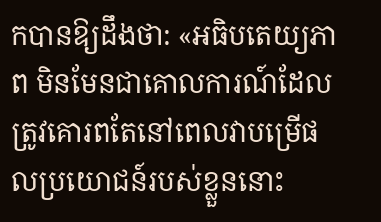កបានឱ្យដឹងថា: «អធិបតេយ្យភាព មិនមែនជាគោលការណ៍ដែលត្រូវគោរពតែនៅពេលវាបម្រើផលប្រយោជន៍របស់ខ្លួននោះ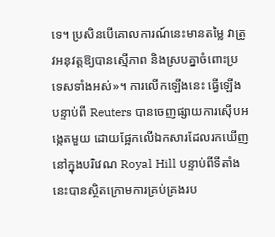ទេ។ ប្រសិនបើគោលការណ៍នេះមានតម្លៃ វាត្រូវអនុវត្តឱ្យបានស្មើភាព និងស្របគ្នាចំពោះប្រទេសទាំងអស់»។ ការលើកឡើងនេះ ធ្វើឡើងបន្ទាប់ពី Reuters បានចេញផ្សាយការស៊ើបអង្កេតមួយ ដោយផ្អែកលើឯកសារដែលរកឃើញនៅក្នុងបរិវេណ Royal Hill បន្ទាប់ពីទីតាំងនេះបានស្ថិតក្រោមការគ្រប់គ្រងរប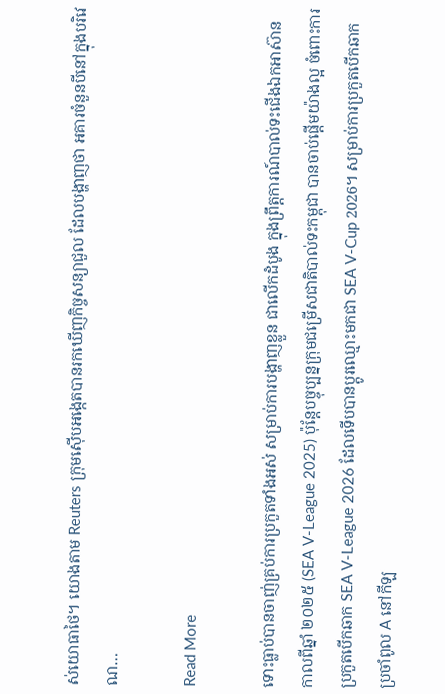ស់យោធាថៃ។ យោងតាម Reuters ក្រុមស៊ើបអង្កេតបានរកឃើញកិច្ចសន្យាជួល ដែលបង្ហាញថា អគារចំនួនបីនៅក្នុងបរិវេណ…

Read More

ទោះធ្លាប់បានចាញ់គ្រប់ការប្រកួតទាំងអស់ សម្រាប់ការបង្ហាញខ្លួន ជាលើកដំបូង ក្នុងព្រឹត្តការណ៍បាល់ទះជើងឯកអាស៊ាន កាលពីឆ្នាំ ២០២៥ (SEA V-League 2025) ប៉ុន្តែបច្ចុប្បន្នក្រុមជម្រើសជាតិបាល់ទះកម្ពុជា បានចាប់ផ្តើមយ៉ាងល្អ ចំពោះការប្រកួតបើកឆាក SEA V-League 2026 ដែលទើបបានប្តូរឈ្មោះមកជា SEA V-Cup 2026។ សម្រាប់ការប្រកួតបើកឆាកប្រចាំពូល A នៅកីឡ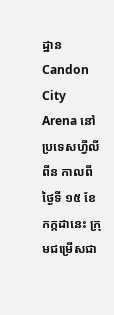ដ្ឋាន Candon City Arena នៅប្រទេសហ្វីលីពីន កាលពីថ្ងៃទី ១៥ ខែកក្កដានេះ ក្រុមជម្រើសជា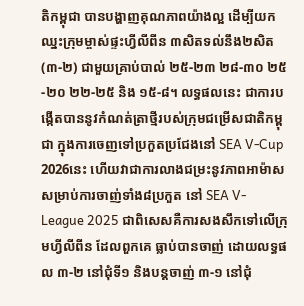តិកម្ពុជា បានបង្ហាញគុណភាពយ៉ាងល្អ ដើម្បីយកឈ្នះក្រុមម្ចាស់ផ្ទះហ្វីលីពីន ៣សិតទល់នឹង២សិត (៣-២) ជាមួយគ្រាប់បាល់ ២៥-២៣ ២៨-៣០ ២៥-២០ ២២-២៥ និង ១៥-៨។ លទ្ធផលនេះ ជាការបង្កើតបាននូវកំណត់ត្រាថ្មីរបស់ក្រុមជម្រើសជាតិកម្ពុជា ក្នុងការចេញទៅប្រកួតប្រជែងនៅ SEA V-Cup 2026នេះ ហើយវាជាការលាងជម្រះនូវភាពអាម៉ាស សម្រាប់ការចាញ់ទាំង៨ប្រកួត នៅ SEA V-League 2025 ជាពិសេសគឺការសងសឹកទៅលើក្រុមហ្វីលីពីន ដែលពួកគេ ធ្លាប់បានចាញ់ ដោយលទ្ធផល ៣-២ នៅជុំទី១ និងបន្តចាញ់ ៣-១ នៅជុំ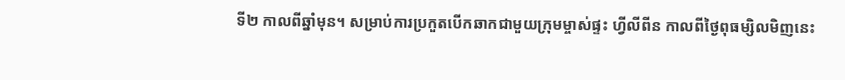ទី២ កាលពីឆ្នាំមុន។ សម្រាប់ការប្រកួតបើកឆាកជាមួយក្រុមម្ចាស់ផ្ទះ ហ្វីលីពីន កាលពីថ្ងៃពុធម្សិលមិញនេះ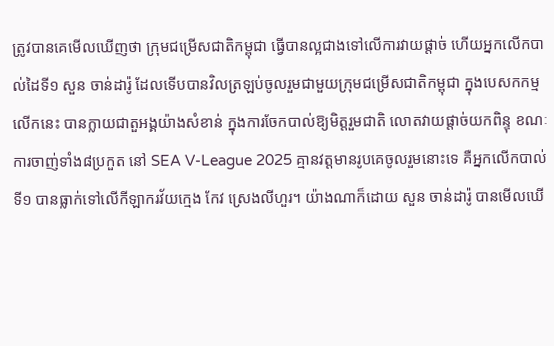ត្រូវបានគេមើលឃើញថា ក្រុមជម្រើសជាតិកម្ពុជា ធ្វើបានល្អជាងទៅលើការវាយផ្តាច់ ហើយអ្នកលើកបាល់ដៃទី១ សួន ចាន់ដារ៉ូ ដែលទើបបានវិលត្រឡប់ចូលរួមជាមួយក្រុមជម្រើសជាតិកម្ពុជា ក្នុងបេសកកម្មលើកនេះ បានក្លាយជាតួអង្គយ៉ាងសំខាន់ ក្នុងការចែកបាល់ឱ្យមិត្តរួមជាតិ លោតវាយផ្តាច់យកពិន្ទុ ខណៈការចាញ់ទាំង៨ប្រកួត នៅ SEA V-League 2025 គ្មានវត្តមានរូបគេចូលរួមនោះទេ គឺអ្នកលើកបាល់ទី១ បានធ្លាក់ទៅលើកីឡាករវ័យក្មេង កែវ ស្រេងលីហួរ។ យ៉ាងណាក៏ដោយ សួន ចាន់ដារ៉ូ បានមើលឃើ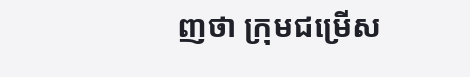ញថា ក្រុមជម្រើស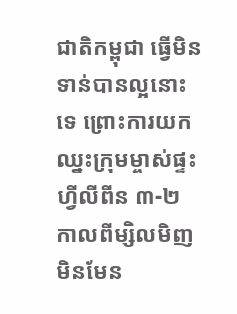ជាតិកម្ពុជា ធ្វើមិនទាន់បានល្អនោះទេ ព្រោះការយកឈ្នះក្រុមម្ចាស់ផ្ទះហ្វីលីពីន ៣-២ កាលពីម្សិលមិញ មិនមែន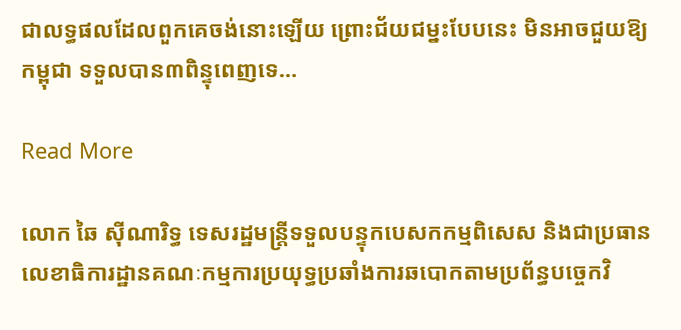ជាលទ្ធផលដែលពួកគេចង់នោះឡើយ ព្រោះជ័យជម្នះបែបនេះ មិនអាចជួយឱ្យកម្ពុជា ទទួលបាន៣ពិន្ទុពេញទេ…

Read More

លោក ឆៃ ស៊ីណារិទ្ធ ទេសរដ្ឋមន្ត្រីទទួលបន្ទុកបេសកកម្មពិសេស និងជាប្រធានលេខាធិការដ្ឋានគណៈកម្មការប្រយុទ្ធប្រឆាំងការឆបោកតាមប្រព័ន្ធបច្ចេកវិ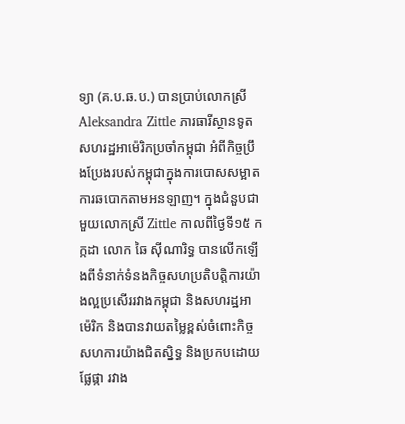ទ្យា (គ.ប.ឆ.ប.) បានប្រាប់លោកស្រី Aleksandra Zittle ភារធារីស្ថានទូតសហរដ្ឋអាម៉េរិកប្រចាំកម្ពុជា អំពីកិច្ចប្រឹងប្រែងរបស់កម្ពុជាក្នុងការបោសសម្អាតការឆបោកតាមអនឡាញ។ ក្នុងជំនួបជាមួយលោកស្រី Zittle កាលពីថ្ងៃទី១៥ កក្កដា លោក ឆៃ ស៊ីណារិទ្ធ បានលើកឡើងពីទំនាក់ទំនងកិច្ចសហប្រតិបត្តិការយ៉ាងល្អប្រសើររវាងកម្ពុជា និងសហរដ្ឋអាម៉េរិក និងបានវាយតម្លៃខ្ពស់ចំពោះកិច្ចសហការយ៉ាងជិតស្និទ្ធ និងប្រកបដោយផ្លែផ្កា រវាង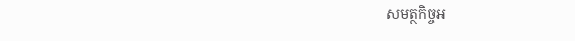សមត្ថកិច្ចអ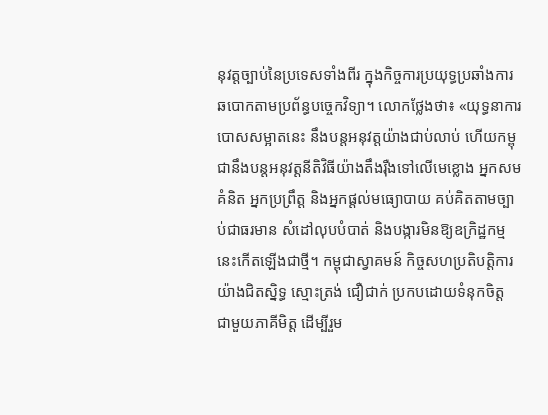នុវត្តច្បាប់នៃប្រទេសទាំងពីរ ក្នុងកិច្ចការប្រយុទ្ធប្រឆាំងការឆបោកតាមប្រព័ន្ធបច្ចេកវិទ្យា។ លោកថ្លែងថា៖ «យុទ្ធនាការបោសសម្អាតនេះ នឹងបន្តអនុវត្តយ៉ាងជាប់លាប់ ហើយកម្ពុជានឹងបន្តអនុវត្តនីតិវិធីយ៉ាងតឹងរ៉ឺងទៅលើមេខ្លោង អ្នកសមគំនិត អ្នកប្រព្រឹត្ត និងអ្នកផ្តល់មធ្យោបាយ គប់គិតតាមច្បាប់ជាធរមាន សំដៅលុបបំបាត់ និងបង្ការមិនឱ្យឧក្រិដ្ឋកម្មនេះកើតឡើងជាថ្មី។ កម្ពុជាស្វាគមន៍ កិច្ចសហប្រតិបត្តិការយ៉ាងជិតស្និទ្ធ ស្មោះត្រង់ ជឿជាក់ ប្រកបដោយទំនុកចិត្ត ជាមួយភាគីមិត្ត ដើម្បីរួម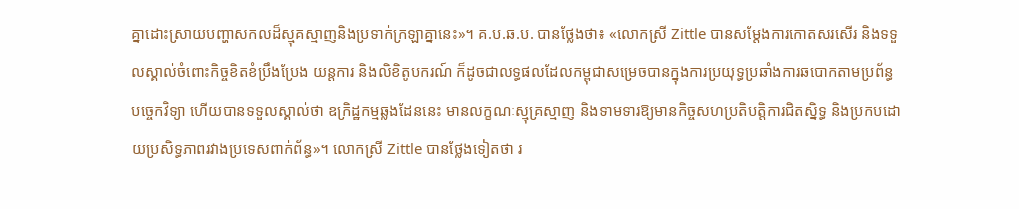គ្នាដោះស្រាយបញ្ហាសកលដ៏ស្មុគស្មាញនិងប្រទាក់ក្រឡាគ្នានេះ»។ គ.ប.ឆ.ប. បានថ្លែងថា៖ «លោកស្រី Zittle បានសម្តែងការកោតសរសើរ និងទទួលស្គាល់ចំពោះកិច្ចខិតខំប្រឹងប្រែង យន្តការ និងលិខិតូបករណ៍ ក៏ដូចជាលទ្ធផលដែលកម្ពុជាសម្រេចបានក្នុងការប្រយុទ្ធប្រឆាំងការឆបោកតាមប្រព័ន្ធបច្ចេកវិទ្យា ហើយបានទទួលស្គាល់ថា ឧក្រិដ្ឋកម្មឆ្លងដែននេះ មានលក្ខណៈស្មុគ្រស្មាញ និងទាមទារឱ្យមានកិច្ចសហប្រតិបត្តិការជិតស្និទ្ធ និងប្រកបដោយប្រសិទ្ធភាពរវាងប្រទេសពាក់ព័ន្ធ»។ លោកស្រី Zittle បានថ្លែងទៀតថា រ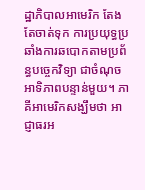ដ្ឋាភិបាលអាមេរិក តែងតែចាត់ទុក ការប្រយុទ្ធប្រឆាំងការឆបោកតាមប្រព័ន្ធបច្ចេកវិទ្យា ជាចំណុចអាទិភាពបន្ទាន់មួយ។ ភាគីអាមេរិកសង្ឃឹមថា អាជ្ញាធរអ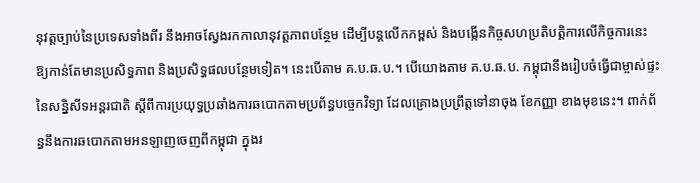នុវត្តច្បាប់នៃប្រទេសទាំងពីរ នឹងអាចស្វែងរកកាលានុវត្តភាពបន្ថែម ដើម្បីបន្តលើកកម្ពស់ និងបង្កើនកិច្ចសហប្រតិបត្តិការលើកិច្ចការនេះ ឱ្យកាន់តែមានប្រសិទ្ធភាព និងប្រសិទ្ធផលបន្ថែមទៀត។ នេះបើតាម គ.ប.ឆ.ប.។ បើយោងតាម គ.ប.ឆ.ប. កម្ពុជានឹងរៀបចំធ្វើជាម្ចាស់ផ្ទះនៃសន្និសីទអន្តរជាតិ ស្តីពីការប្រយុទ្ធប្រឆាំងការឆបោកតាមប្រព័ន្ធបច្ចេកវិទ្យា ដែលគ្រោងប្រព្រឹត្តទៅនាចុង ខែកញ្ញា ខាងមុខនេះ។ ពាក់ព័ន្ធនឹងការឆបោកតាមអនឡាញចេញពីកម្ពុជា ក្នុងរ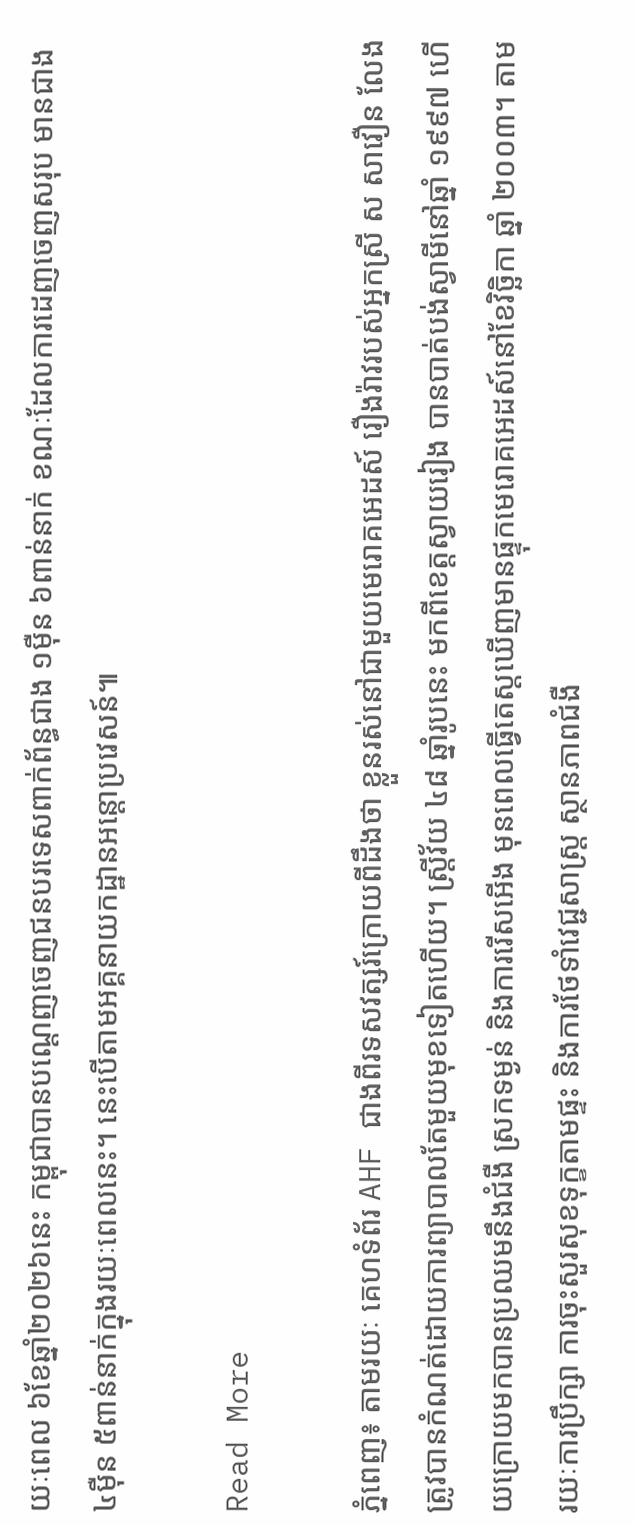យៈពេល ៦ខែឆ្នាំ២០២៦នេះ កម្ពុជាបានបណ្ដេញចេញជនបរទេសពាក់ព័ន្ធជាង ១ម៉ឺន ៦ពាន់នាក់ ខណៈដែលការដេញចេញសរុប មានជាង ៤ម៉ឺន ៥ពាន់នាក់ក្នុងរយៈពេលនេះ។ នេះបើតាមអគ្គនាយកដ្ឋានអន្តោប្រវេសន៍៕

Read More

ភ្នំពេញ៖ តាមរយៈ គេហទំព័រ AHF ជាងពីរទសវត្សរ៍ក្រោយពីដឹងថា ខ្លួនរស់នៅជាមួយមេរោគអេដស៍ រឿងរ៉ាវរបស់អ្នកស្រី ស សាវឿន លែងត្រូវបានកំណត់ដោយការព្យាបាលតែមួយមុខទៀតហើយ។ ស្ត្រីវ័យ ៤៨ ឆ្នាំរូបនេះ មកពីខេត្តស្វាយរៀង បានបាត់បង់ស្វាមីនៅឆ្នាំ ១៩៩៧ ហើយក្រោយមកបានប្រឈមនឹងជំងឺ ស្រកទម្ងន់ និងការរើសអើង មុនពេលធ្វើតេស្តឃើញមានផ្ទុកមេរោគអេដស៍នៅខែវិច្ឆិកា ឆ្នាំ ២០០៣។ តាមរយៈការប្រឹក្សា ការចុះសួរសុខទុក្ខតាមផ្ទះ និងការថែទាំវេជ្ជសាស្ត្រ ស្ថានភាពជំងឺ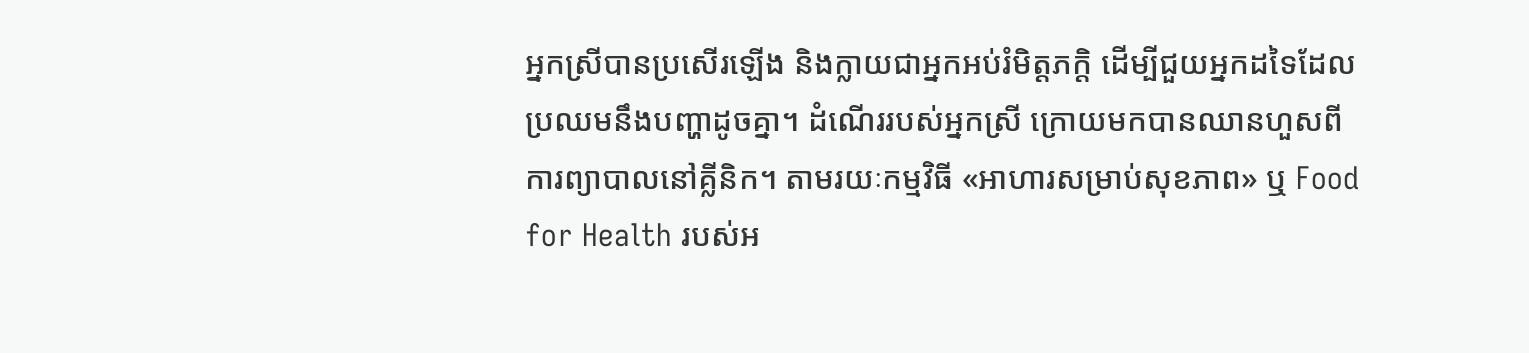អ្នកស្រីបានប្រសើរឡើង និងក្លាយជាអ្នកអប់រំមិត្តភក្តិ ដើម្បីជួយអ្នកដទៃដែលប្រឈមនឹងបញ្ហាដូចគ្នា។ ដំណើររបស់អ្នកស្រី ក្រោយមកបានឈានហួសពីការព្យាបាលនៅគ្លីនិក។ តាមរយៈកម្មវិធី «អាហារសម្រាប់សុខភាព» ឬ Food for Health របស់អ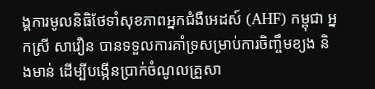ង្គការមូលនិធិថែទាំសុខភាពអ្នកជំងឺអេដស៍ (AHF) កម្ពុជា អ្នកស្រី សាវឿន បានទទួលការគាំទ្រសម្រាប់ការចិញ្ចឹមខ្យង និងមាន់ ដើម្បីបង្កើនប្រាក់ចំណូលគ្រួសា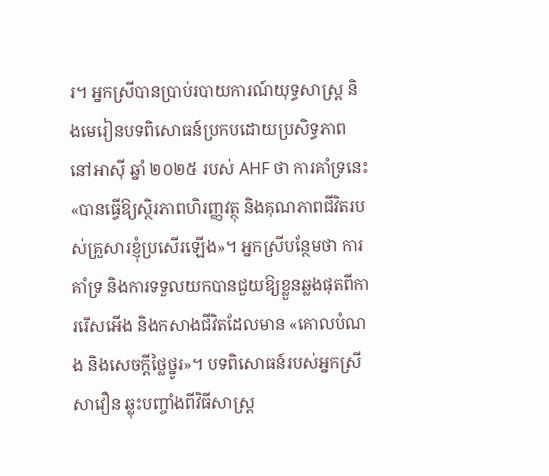រ។ អ្នកស្រីបានប្រាប់របាយការណ៍យុទ្ធសាស្ត្រ និងមេរៀនបទពិសោធន៍ប្រកបដោយប្រសិទ្ធភាពនៅអាស៊ី ឆ្នាំ ២០២៥ របស់ AHF ថា ការគាំទ្រនេះ «បានធ្វើឱ្យស្ថិរភាពហិរញ្ញវត្ថុ និងគុណភាពជីវិតរបស់គ្រួសារខ្ញុំប្រសើរឡើង»។ អ្នកស្រីបន្ថែមថា ការគាំទ្រ និងការទទួលយកបានជួយឱ្យខ្លួនឆ្លងផុតពីការរើសអើង និងកសាងជីវិតដែលមាន «គោលបំណង និងសេចក្តីថ្លៃថ្នូរ»។ បទពិសោធន៍របស់អ្នកស្រី សាវឿន ឆ្លុះបញ្ចាំងពីវិធីសាស្ត្រ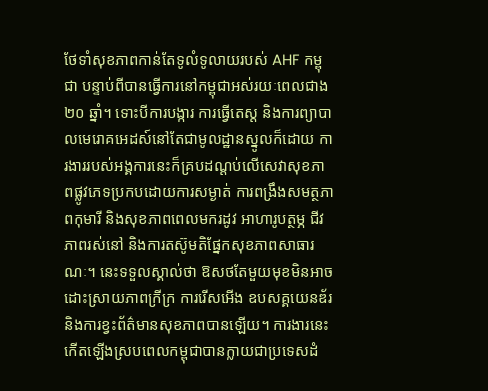ថែទាំសុខភាពកាន់តែទូលំទូលាយរបស់ AHF កម្ពុជា បន្ទាប់ពីបានធ្វើការនៅកម្ពុជាអស់រយៈពេលជាង ២០ ឆ្នាំ។ ទោះបីការបង្ការ ការធ្វើតេស្ត និងការព្យាបាលមេរោគអេដស៍នៅតែជាមូលដ្ឋានស្នូលក៏ដោយ ការងាររបស់អង្គការនេះក៏គ្របដណ្ដប់លើសេវាសុខភាពផ្លូវភេទប្រកបដោយការសម្ងាត់ ការពង្រឹងសមត្ថភាពកុមារី និងសុខភាពពេលមករដូវ អាហារូបត្ថម្ភ ជីវភាពរស់នៅ និងការតស៊ូមតិផ្នែកសុខភាពសាធារណៈ។ នេះទទួលស្គាល់ថា ឱសថតែមួយមុខមិនអាចដោះស្រាយភាពក្រីក្រ ការរើសអើង ឧបសគ្គយេនឌ័រ និងការខ្វះព័ត៌មានសុខភាពបានឡើយ។ ការងារនេះកើតឡើងស្របពេលកម្ពុជាបានក្លាយជាប្រទេសដំ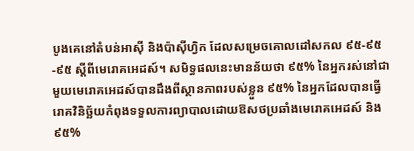បូងគេនៅតំបន់អាស៊ី និងប៉ាស៊ីហ្វិក ដែលសម្រេចគោលដៅសកល ៩៥-៩៥-៩៥ ស្តីពីមេរោគអេដស៍។ សមិទ្ធផលនេះមានន័យថា ៩៥% នៃអ្នករស់នៅជាមួយមេរោគអេដស៍បានដឹងពីស្ថានភាពរបស់ខ្លួន ៩៥% នៃអ្នកដែលបានធ្វើរោគវិនិច្ឆ័យកំពុងទទួលការព្យាបាលដោយឱសថប្រឆាំងមេរោគអេដស៍ និង ៩៥%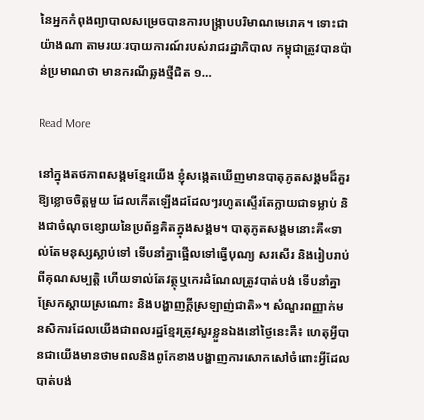នៃអ្នកកំពុងព្យាបាលសម្រេចបានការបង្ក្រាបបរិមាណមេរោគ។ ទោះជាយ៉ាងណា តាមរយៈរបាយការណ៍របស់រាជរដ្ឋាភិបាល កម្ពុជាត្រូវបានប៉ាន់ប្រមាណថា មានករណីឆ្លងថ្មីជិត ១…

Read More

នៅក្នុងតថភាពសង្គមខ្មែរយើង ខ្ញុំសង្កេតឃើញមានបាតុភូតសង្គមដ៏គួរឱ្យខ្លោចចិត្តមួយ ដែលកើតឡើងដដែលៗរហូតស្ទើរតែក្លាយជាទម្លាប់ និងជាចំណុចខ្សោយនៃប្រព័ន្ធគិតក្នុងសង្គម។ បាតុភូតសង្គមនោះគឺ«ទាល់តែមនុស្សស្លាប់ទៅ ទើបនាំគ្នាផ្អើលទៅធ្វើបុណ្យ សរសើរ និងរៀបរាប់ពីគុណសម្បត្តិ ហើយទាល់តែវត្ថុឬកេរដំណែលត្រូវបាត់បង់ ទើបនាំគ្នាស្រែកស្តាយស្រណោះ និងបង្ហាញក្តីស្រឡាញ់ជាតិ»។ សំណួរពញ្ញាក់មនសិការដែលយើងជាពលរដ្ឋខ្មែរត្រូវសួរខ្លួនឯងនៅថ្ងៃនេះគឺ៖ ហេតុអ្វីបានជាយើងមានថាមពលនិងពូកែខាងបង្ហាញការសោកសៅចំពោះអ្វីដែលបាត់បង់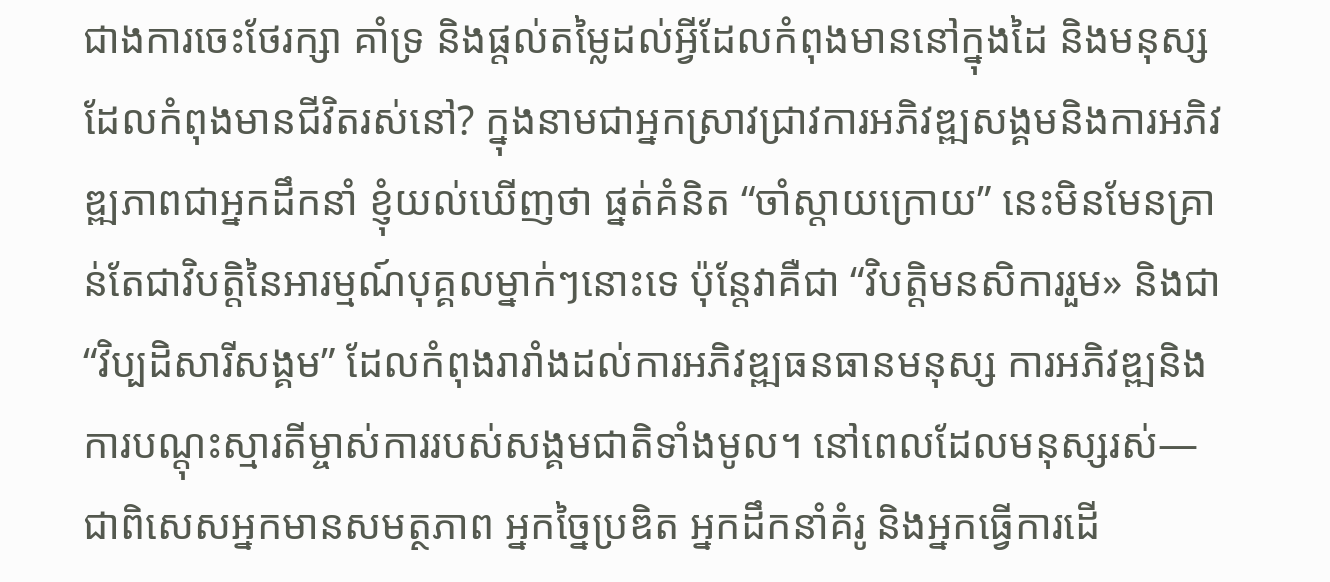ជាងការចេះថែរក្សា គាំទ្រ និងផ្តល់តម្លៃដល់អ្វីដែលកំពុងមាននៅក្នុងដៃ និងមនុស្សដែលកំពុងមានជីវិតរស់នៅ? ក្នុងនាមជាអ្នកស្រាវជ្រាវការអភិវឌ្ឍសង្គមនិងការអភិវឌ្ឍភាពជាអ្នកដឹកនាំ ខ្ញុំយល់ឃើញថា ផ្នត់គំនិត “ចាំស្តាយក្រោយ” នេះមិនមែនគ្រាន់តែជាវិបត្តិនៃអារម្មណ៍បុគ្គលម្នាក់ៗនោះទេ ប៉ុន្តែវាគឺជា “វិបត្តិមនសិការរួម» និងជា “វិប្បដិសារីសង្គម” ដែលកំពុងរារាំងដល់ការអភិវឌ្ឍធនធានមនុស្ស ការអភិវឌ្ឍនិងការបណ្តុះស្មារតីម្ចាស់ការរបស់សង្គមជាតិទាំងមូល។ នៅពេលដែលមនុស្សរស់—ជាពិសេសអ្នកមានសមត្ថភាព អ្នកច្នៃប្រឌិត អ្នកដឹកនាំគំរូ និងអ្នកធ្វើការដើ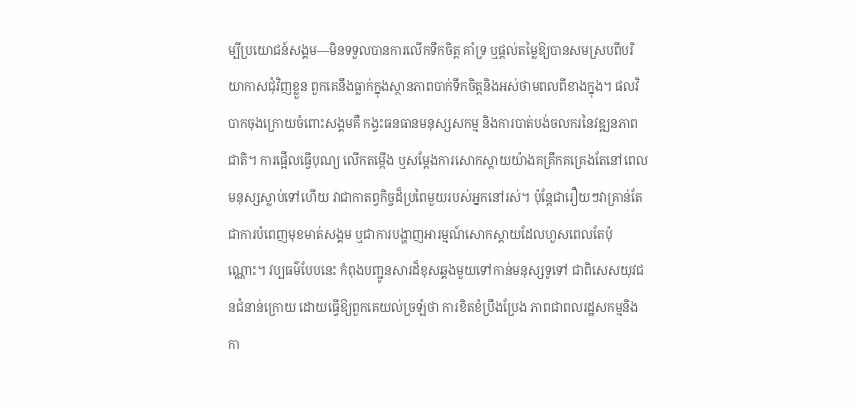ម្បីប្រយោជន៍សង្គម—មិនទទួលបានការលើកទឹកចិត្ត គាំទ្រ ឬផ្តល់តម្លៃឱ្យបានសមស្របពីបរិយាកាសជុំវិញខ្លួន ពួកគេនឹងធ្លាក់ក្នុងស្ថានភាពបាក់ទឹកចិត្តនិងអស់ថាមពលពីខាងក្នុង។ ផលវិបាកចុងក្រោយចំពោះសង្គមគឺ កង្វះធនធានមនុស្សសកម្ម និងការបាត់បង់ចលករនៃវឌ្ឍនភាពជាតិ។ ការផ្អើលធ្វើបុណ្យ លើកតម្កើង ឬសម្តែងការសោកស្តាយយ៉ាងគគ្រឹកគគ្រេងតែនៅពេលមនុស្សស្លាប់ទៅហើយ វាជាកាតព្វកិច្ចដ៏ប្រពៃមួយរបស់អ្នកនៅរស់។ ប៉ុន្តែជារឿយៗវាគ្រាន់តែជាការបំពេញមុខមាត់សង្គម ឬជាការបង្ហាញអារម្មណ៍សោកស្តាយដែលហួសពេលតែប៉ុណ្ណោះ។ វប្បធម៌បែបនេះ កំពុងបញ្ជូនសារដ៏ខុសឆ្គងមួយទៅកាន់មនុស្សទូទៅ ជាពិសេសយុវជនជំនាន់ក្រោយ ដោយធ្វើឱ្យពួកគេយល់ច្រឡំថា ការខិតខំប្រឹងប្រែង ភាពជាពលរដ្ឋសកម្មនិងកា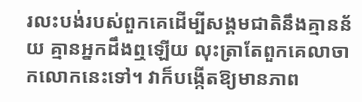រលះបង់របស់ពួកគេដើម្បីសង្គមជាតិនឹងគ្មានន័យ គ្មានអ្នកដឹងឮឡើយ លុះត្រាតែពួកគេលាចាកលោកនេះទៅ។ វាក៏បង្កើតឱ្យមានភាព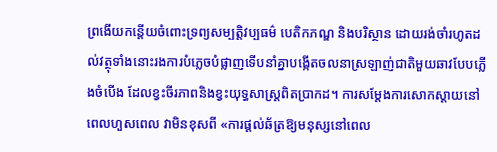ព្រងើយកន្តើយចំពោះទ្រព្យសម្បត្តិវប្បធម៌ បេតិកភណ្ឌ និងបរិស្ថាន ដោយរង់ចាំរហូតដល់វត្ថុទាំងនោះរងការបំភ្លេចបំផ្លាញទើបនាំគ្នាបង្កើតចលនាស្រឡាញ់ជាតិមួយឆាវបែបភ្លើងចំបើង ដែលខ្វះចីរភាពនិងខ្វះយុទ្ធសាស្ត្រពិតប្រាកដ។ ការសម្តែងការសោកស្តាយនៅពេលហួសពេល វាមិនខុសពី «ការផ្តល់ឆ័ត្រឱ្យមនុស្សនៅពេល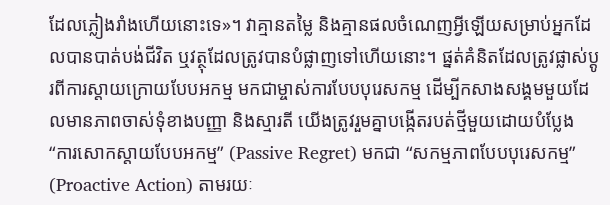ដែលភ្លៀងរាំងហើយនោះទេ»។ វាគ្មានតម្លៃ និងគ្មានផលចំណេញអ្វីឡើយសម្រាប់អ្នកដែលបានបាត់បង់ជីវិត ឬវត្ថុដែលត្រូវបានបំផ្លាញទៅហើយនោះ។ ផ្នត់គំនិតដែលត្រូវផ្លាស់ប្តូរពីការស្តាយក្រោយបែបអកម្ម មកជាម្ចាស់ការបែបបុរេសកម្ម ដើម្បីកសាងសង្គមមួយដែលមានភាពចាស់ទុំខាងបញ្ញា និងស្មារតី យើងត្រូវរួមគ្នាបង្កើតរបត់ថ្មីមួយដោយបំប្លែង “ការសោកស្តាយបែបអកម្ម” (Passive Regret) មកជា “សកម្មភាពបែបបុរេសកម្ម” (Proactive Action) តាមរយៈ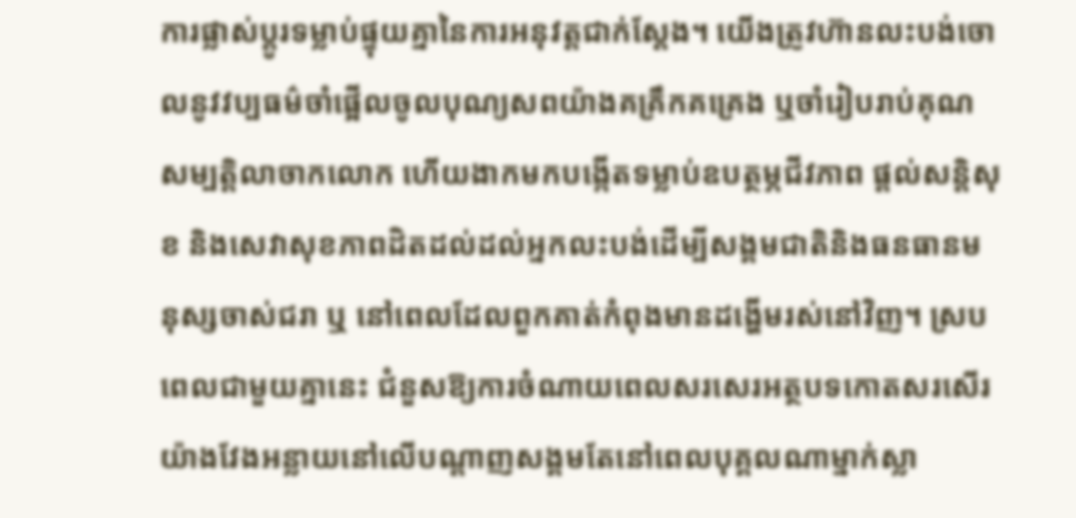ការផ្លាស់ប្តូរទម្លាប់ផ្ទុយគ្នានៃការអនុវត្តជាក់ស្តែង។ យើងត្រូវហ៊ានលះបង់ចោលនូវវប្បធម៌ចាំផ្អើលចូលបុណ្យសពយ៉ាងគគ្រឹកគគ្រេង ឬចាំរៀបរាប់គុណសម្បត្តិលាចាកលោក ហើយងាកមកបង្កើតទម្លាប់ឧបត្ថម្ភជីវភាព ផ្ដល់សន្តិសុខ និងសេវាសុខភាពដិតដល់ដល់អ្នកលះបង់ដើម្បីសង្គមជាតិនិងធនធានមនុស្សចាស់ជរា ឬ នៅពេលដែលពួកគាត់កំពុងមានដង្ហើមរស់នៅវិញ។ ស្របពេលជាមួយគ្នានេះ ជំនួសឱ្យការចំណាយពេលសរសេរអត្ថបទកោតសរសើរយ៉ាងវែងអន្លាយនៅលើបណ្តាញសង្គមតែនៅពេលបុគ្គលណាម្នាក់ស្លា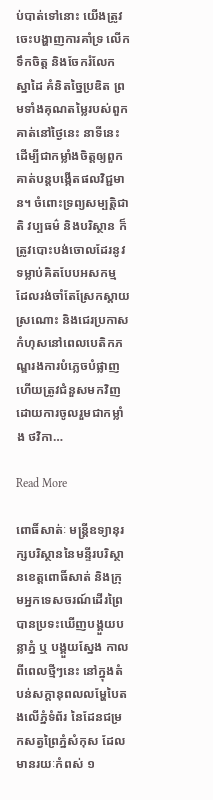ប់បាត់ទៅនោះ យើងត្រូវចេះបង្ហាញការគាំទ្រ លើកទឹកចិត្ត និងចែករំលែកស្នាដៃ គំនិតច្នៃប្រឌិត ព្រមទាំងគុណតម្លៃរបស់ពួកគាត់នៅថ្ងៃនេះ នាទីនេះ ដើម្បីជាកម្លាំងចិត្តឲ្យពួកគាត់បន្តបង្កើតផលវិជ្ជមាន។ ចំពោះទ្រព្យសម្បត្តិជាតិ វប្បធម៌ និងបរិស្ថាន ក៏ត្រូវបោះបង់ចោលដែរនូវទម្លាប់គិតបែបអសកម្ម ដែលរង់ចាំតែស្រែកស្តាយស្រណោះ និងជេរប្រកាសកំហុសនៅពេលបេតិកភណ្ឌរងការបំភ្លេចបំផ្លាញ ហើយត្រូវជំនួសមកវិញដោយការចូលរួមជាកម្លាំង ថវិកា…

Read More

ពោធិ៍សាត់ៈ មន្រ្តីឧទ្យានុរក្សបរិស្ថាននៃមន្ទីរបរិស្ថានខេត្តពោធិ៍សាត់ និងក្រុមអ្នកទេសចរណ៍ដើរព្រៃបានប្រទះឃើញបង្គួយបន្លាភ្នំ ឬ បង្គួយស្នែង កាលពីពេលថ្មីៗនេះ នៅក្នុងតំបន់សក្តានុពលលម្ហែបៃតងលើភ្នំទំព័រ នៃដែនជម្រកសត្វព្រៃភ្នំសំកុស ដែលមានរយៈកំពស់ ១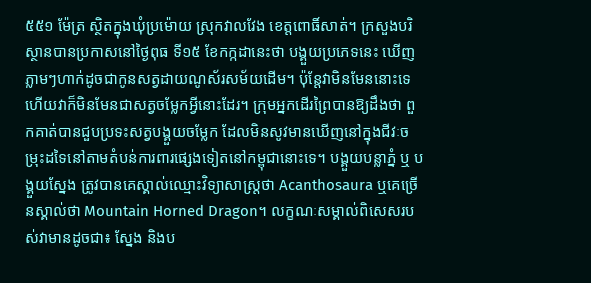៥៥១ ម៉ែត្រ ស្ថិតក្នុងឃុំប្រម៉ោយ ស្រុកវាលវែង ខេត្តពោធិ៍សាត់។ ក្រសួងបរិស្ថានបានប្រកាសនៅថ្ងៃពុធ ទី១៥ ខែកក្កដានេះថា បង្គួយប្រភេទនេះ ឃើញភ្លាមៗហាក់ដូចជាកូនសត្វដាយណូស័រសម័យដើម។ ប៉ុន្តែវាមិនមែននោះទេ ហើយវាក៏មិនមែនជាសត្វចម្លែកអ្វីនោះដែរ។ ក្រុមអ្នកដើរព្រៃបានឱ្យដឹងថា ពួកគាត់បានជួបប្រទះសត្វបង្គួយចម្លែក ដែលមិនសូវមានឃើញនៅក្នុងជីវៈចម្រុះដទៃនៅតាមតំបន់ការពារផ្សេងទៀតនៅកម្ពុជានោះទេ។ បង្គួយបន្លាភ្នំ ឬ បង្គួយស្នែង ត្រូវបានគេស្គាល់ឈ្មោះវិទ្យាសាស្ត្រថា Acanthosaura ឬគេច្រើនស្គាល់ថា Mountain Horned Dragon។ លក្ខណៈសម្គាល់ពិសេសរបស់វាមានដូចជា៖ ស្នែង និងប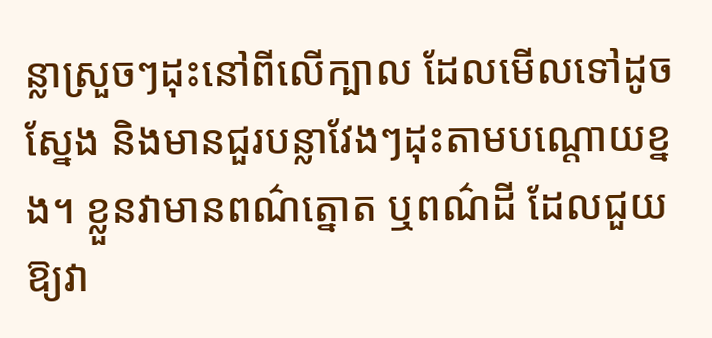ន្លាស្រួចៗដុះនៅពីលើក្បាល ដែលមើលទៅដូចស្នែង និងមានជួរបន្លាវែងៗដុះតាមបណ្តោយខ្នង។ ខ្លួនវាមានពណ៌ត្នោត ឬពណ៌ដី ដែលជួយឱ្យវា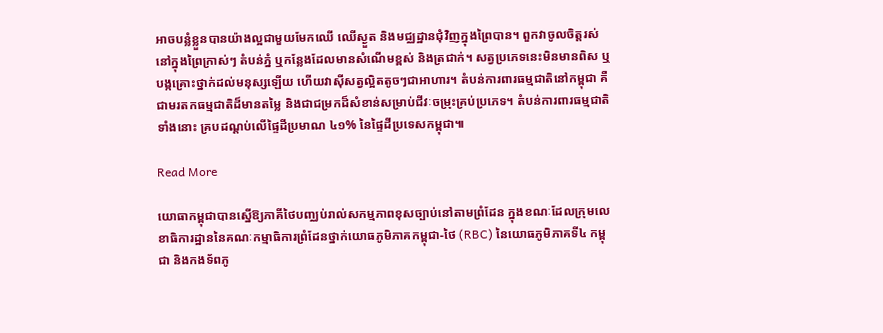អាចបន្លំខ្លួនបានយ៉ាងល្អជាមួយមែកឈើ ឈើស្ងួត និងមជ្ឈដ្ឋានជុំវិញក្នុងព្រៃបាន។ ពួកវាចូលចិត្តរស់នៅក្នុងព្រៃក្រាស់ៗ តំបន់ភ្នំ ឬកន្លែងដែលមានសំណើមខ្ពស់ និងត្រជាក់។ សត្វប្រភេទនេះមិនមានពិស ឬបង្កគ្រោះថ្នាក់ដល់មនុស្សឡើយ ហើយវាស៊ីសត្វល្អិតតូចៗជាអាហារ។ តំបន់ការពារធម្មជាតិនៅកម្ពុជា គឺជាមរតកធម្មជាតិដ៏មានតម្លៃ និងជាជម្រកដ៏សំខាន់សម្រាប់ជីវៈចម្រុះគ្រប់ប្រភេទ។ តំបន់ការពារធម្មជាតិទាំងនោះ គ្របដណ្តប់លើផ្ទៃដីប្រមាណ ៤១% នៃផ្ទៃដីប្រទេសកម្ពុជា៕

Read More

យោធាកម្ពុជាបានស្នើឱ្យភាគីថៃបញ្ឈប់រាល់សកម្មភាពខុសច្បាប់នៅតាមព្រំដែន ក្នុងខណៈដែលក្រុមលេខាធិការដ្ឋាននៃគណៈកម្មាធិការព្រំដែនថ្នាក់យោធភូមិភាគកម្ពុជា-ថៃ (RBC) នៃយោធភូមិភាគទី៤ កម្ពុជា និងកងទ័ពភូ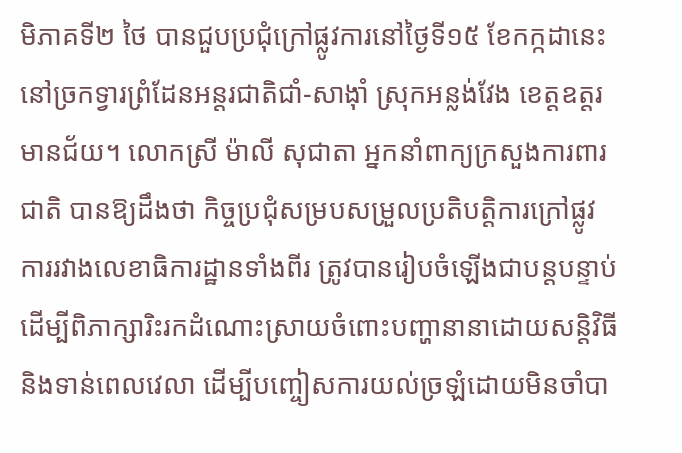មិភាគទី២ ថៃ បានជួបប្រជុំក្រៅផ្លូវការនៅថ្ងៃទី១៥ ខែកក្កដានេះ នៅច្រកទ្វារព្រំដែនអន្តរជាតិជាំ-សាង៉ាំ ស្រុកអន្លង់វែង ខេត្តឧត្តរមានជ័យ។ លោកស្រី ម៉ាលី សុជាតា អ្នកនាំពាក្យក្រសួងការពារជាតិ បានឱ្យដឹងថា កិច្ចប្រជុំសម្របសម្រួលប្រតិបត្តិការក្រៅផ្លូវការរវាងលេខាធិការដ្ឋានទាំងពីរ ត្រូវបានរៀបចំឡើងជាបន្តបន្ទាប់ ដើម្បីពិភាក្សារិះរកដំណោះស្រាយចំពោះបញ្ហានានាដោយសន្តិវិធី និងទាន់ពេលវេលា ដើម្បីបញ្ចៀសការយល់ច្រឡំដោយមិនចាំបា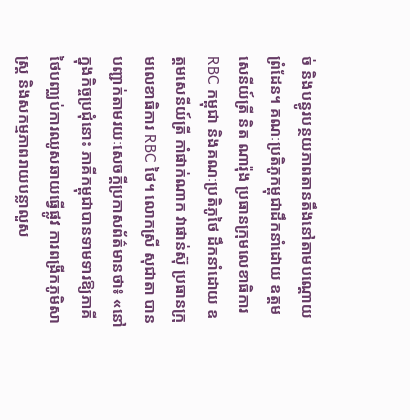ច់ និងបន្ធូរបន្ថយភាពតានតឹងនៅតាមបណ្តោយព្រំដែន។ គណៈប្រតិភូកម្ពុជាដឹកនាំដោយ ឧត្តមសេនីយ៍ត្រី និត ណារ៉ុង ប្រធានក្រុមលេខាធិការ RBC កម្ពុជា និងគណៈប្រតិភូថៃ ដឹកនាំដោយ ឧត្តមសេនីយ៍ត្រី កាំផាក់ណាក វាផាន់ស៊ុ ប្រធានក្រុមលេខាធិការ RBC ថៃ។ លោកស្រី សុជាតា បានបញ្ជាក់តាមរយៈសេចក្តីប្រកាសព័ត៌មានថា៖ «នៅក្នុងកិច្ចប្រជុំនោះ ភាគីកម្ពុជាបានទាមទារឱ្យភាគីថៃបញ្ឈប់ការឈូសឆាយធ្វើផ្លូវ ការពង្រីកភូមិសាស្ត្រ និងសកម្មភាពរាយបន្លាលួស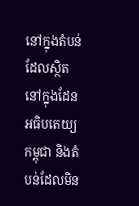នៅក្នុងតំបន់ដែលស្ថិតនៅក្នុងដែនអធិបតេយ្យកម្ពុជា និងតំបន់ដែលមិន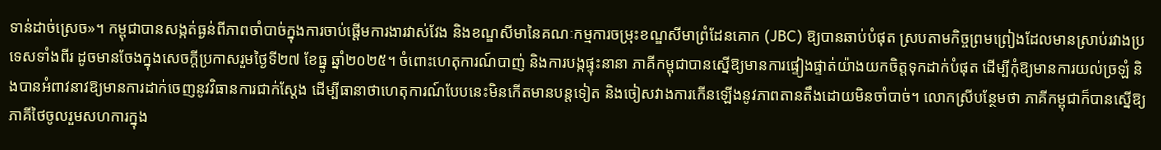ទាន់ដាច់ស្រេច»។ កម្ពុជាបានសង្កត់ធ្ងន់ពីភាពចាំបាច់ក្នុងការចាប់ផ្តើមការងារវាស់វែង និងខណ្ឌសីមានៃគណៈកម្មការចម្រុះខណ្ឌសីមាព្រំដែនគោក (JBC) ឱ្យបានឆាប់បំផុត ស្របតាមកិច្ចព្រមព្រៀងដែលមានស្រាប់រវាងប្រទេសទាំងពីរ ដូចមានចែងក្នុងសេចក្តីប្រកាសរួមថ្ងៃទី២៧ ខែធ្នូ ឆ្នាំ២០២៥។ ចំពោះហេតុការណ៍បាញ់ និងការបង្កផ្ទុះនានា ភាគីកម្ពុជាបានស្នើឱ្យមានការផ្ទៀងផ្ទាត់យ៉ាងយកចិត្តទុកដាក់បំផុត ដើម្បីកុំឱ្យមានការយល់ច្រឡំ និងបានអំពាវនាវឱ្យមានការដាក់ចេញនូវវិធានការជាក់ស្តែង ដើម្បីធានាថាហេតុការណ៍បែបនេះមិនកើតមានបន្តទៀត និងចៀសវាងការកើនឡើងនូវភាពតានតឹងដោយមិនចាំបាច់។ លោកស្រីបន្ថែមថា ភាគីកម្ពុជាក៏បានស្នើឱ្យភាគីថៃចូលរួមសហការក្នុង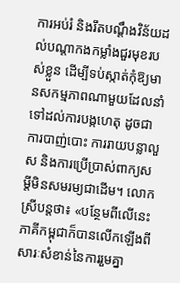ការអប់រំ និងរឹតបណ្តឹងវិន័យដល់បណ្តាកងកម្លាំងជួរមុខរបស់ខ្លួន ដើម្បីទប់ស្កាត់កុំឱ្យមានសកម្មភាពណាមួយដែលនាំទៅដល់ការបង្កហេតុ ដូចជាការបាញ់បោះ ការរាយបន្លាលួស និងការប្រើប្រាស់ពាក្យសម្តីមិនសមរម្យជាដើម។ លោកស្រីបន្តថា៖ «បន្ថែមពីលើនេះ ភាគីកម្ពុជាក៏បានលើកឡើងពីសារៈសំខាន់នៃការរួមគ្នា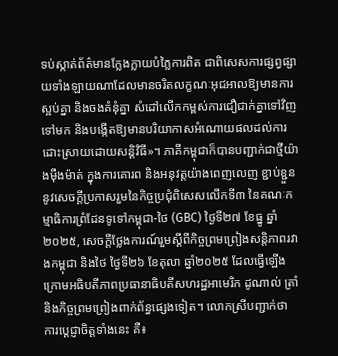ទប់ស្កាត់ព័ត៌មានក្លែងក្លាយបំភ្លៃការពិត ជាពិសេសការផ្សព្វផ្សាយទាំងឡាយណាដែលមានចរិតលក្ខណៈអុជអាលឱ្យមានការស្អប់គ្នា និងចងគំនុំគ្នា សំដៅលើកកម្ពស់ការជឿជាក់គ្នាទៅវិញទៅមក និងបង្កើតឱ្យមានបរិយាកាសអំណោយផលដល់ការដោះស្រាយដោយសន្តិវិធី»។ ភាគីកម្ពុជាក៏បានបញ្ជាក់ជាថ្មីយ៉ាងម៉ឺងម៉ាត់ ក្នុងការគោរព និងអនុវត្តយ៉ាងពេញលេញ ខ្ជាប់ខ្ជួននូវសេចក្តីប្រកាសរួមនៃកិច្ចប្រជុំពិសេសលើកទី៣ នៃគណៈកម្មាធិការព្រំដែនទូទៅកម្ពុជា-ថៃ (GBC) ថ្ងៃទី២៧ ខែធ្នូ ឆ្នាំ២០២៥, សេចក្តីថ្លែងការណ៍រួមស្តីពីកិច្ចព្រមព្រៀងសន្តិភាពរវាងកម្ពុជា និងថៃ ថ្ងៃទី២៦ ខែតុលា ឆ្នាំ២០២៥ ដែលធ្វើឡើងក្រោមអធិបតីភាពប្រធានាធិបតីសហរដ្ឋអាមេរិក ដូណាល់ ត្រាំ និងកិច្ចព្រមព្រៀងពាក់ព័ន្ធផ្សេងទៀត។ លោកស្រីបញ្ជាក់ថា ការប្តេជ្ញាចិត្តទាំងនេះ គឺ៖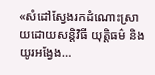«សំដៅស្វែងរកដំណោះស្រាយដោយសន្តិវិធី យុត្តិធម៌ និងយូរអង្វែង…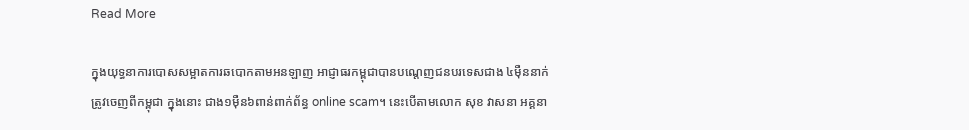Read More

ក្នុងយុទ្ធនាការបោសសម្អាតការឆបោកតាមអនឡាញ អាជ្ញាធរកម្ពុជាបានបណ្ដេញជនបរទេសជាង ៤ម៉ឺននាក់ត្រូវចេញពីកម្ពុជា ក្នុងនោះ ជាង១ម៉ឺន៦ពាន់ពាក់ព័ន្ធ online scam។ នេះបើតាមលោក សុខ វាសនា អគ្គនា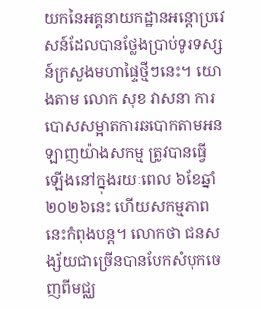យកនៃអគ្គនាយកដ្ឋានអន្តោប្រវេសន៍ដែលបានថ្លែងប្រាប់ទូរទស្សន៍ក្រសួងមហាផ្ទៃថ្មីៗនេះ។ យោងតាម លោក សុខ វាសនា ការបោសសម្អាតការឆបោកតាមអនឡាញយ៉ាងសកម្ម ត្រូវបានធ្វើឡើងនៅក្នុងរយៈពេល ៦ខែឆ្នាំ២០២៦នេះ ហើយសកម្មភាពនេះកំពុងបន្ត។ លោកថា ជនសង្ស័យជាច្រើនបានបែកសំបុកចេញពីមជ្ឈ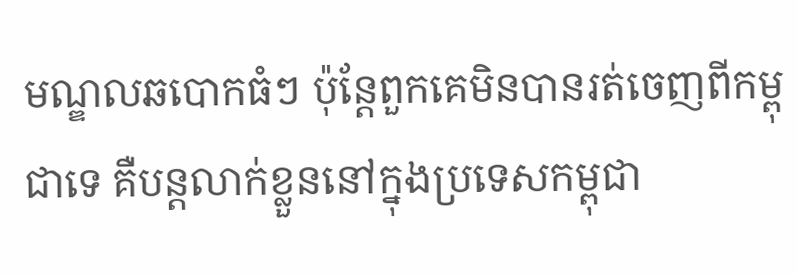មណ្ឌលឆបោកធំៗ ប៉ុន្តែពួកគេមិនបានរត់ចេញពីកម្ពុជាទេ គឺបន្តលាក់ខ្លួននៅក្នុងប្រទេសកម្ពុជា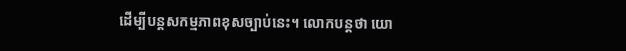ដើម្បីបន្តសកម្មភាពខុសច្បាប់នេះ។ លោកបន្តថា យោ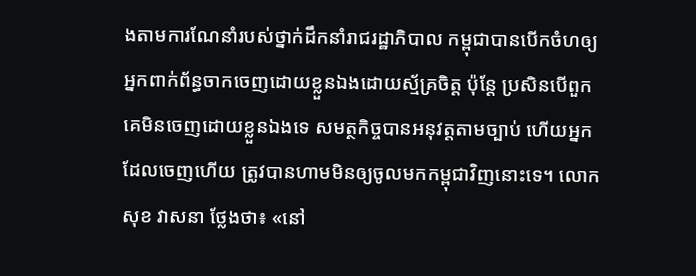ងតាមការណែនាំរបស់ថ្នាក់ដឹកនាំរាជរដ្ឋាភិបាល កម្ពុជាបានបើកចំហឲ្យអ្នកពាក់ព័ន្ធចាកចេញដោយខ្លួនឯងដោយស្ម័គ្រចិត្ត ប៉ុន្តែ ប្រសិនបើពួកគេមិនចេញដោយខ្លួនឯងទេ សមត្ថកិច្ចបានអនុវត្តតាមច្បាប់ ហើយអ្នកដែលចេញហើយ ត្រូវបានហាមមិនឲ្យចូលមកកម្ពុជាវិញនោះទេ។ លោក សុខ វាសនា ថ្លែងថា៖ «នៅ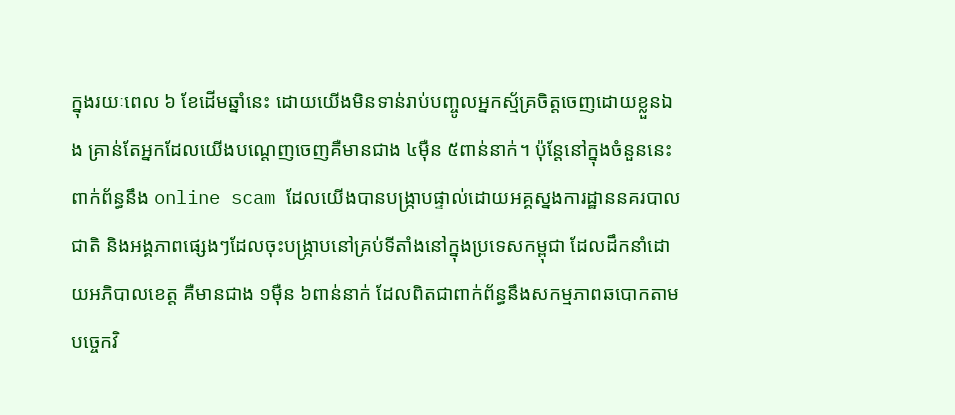ក្នុងរយៈពេល ៦ ខែដើមឆ្នាំនេះ ដោយយើងមិនទាន់រាប់បញ្ចូលអ្នកស្ម័គ្រចិត្តចេញដោយខ្លួនឯង គ្រាន់តែអ្នកដែលយើងបណ្ដេញចេញគឺមានជាង ៤ម៉ឺន ៥ពាន់នាក់។ ប៉ុន្តែនៅក្នុងចំនួននេះ ពាក់ព័ន្ធនឹង online scam ដែលយើងបានបង្ក្រាបផ្ទាល់ដោយអគ្គស្នងការដ្ឋាននគរបាលជាតិ និងអង្គភាពផ្សេងៗដែលចុះបង្ក្រាបនៅគ្រប់ទីតាំងនៅក្នុងប្រទេសកម្ពុជា ដែលដឹកនាំដោយអភិបាលខេត្ត គឺមានជាង ១ម៉ឺន ៦ពាន់នាក់ ដែលពិតជាពាក់ព័ន្ធនឹងសកម្មភាពឆបោកតាមបច្ចេកវិ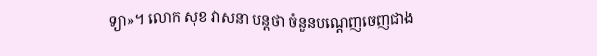ទ្យា»។ លោក សុខ វាសនា បន្តថា ចំនួនបណ្ដេញចេញជាង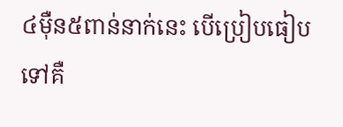៤ម៉ឺន៥ពាន់នាក់នេះ បើប្រៀបធៀបទៅគឺ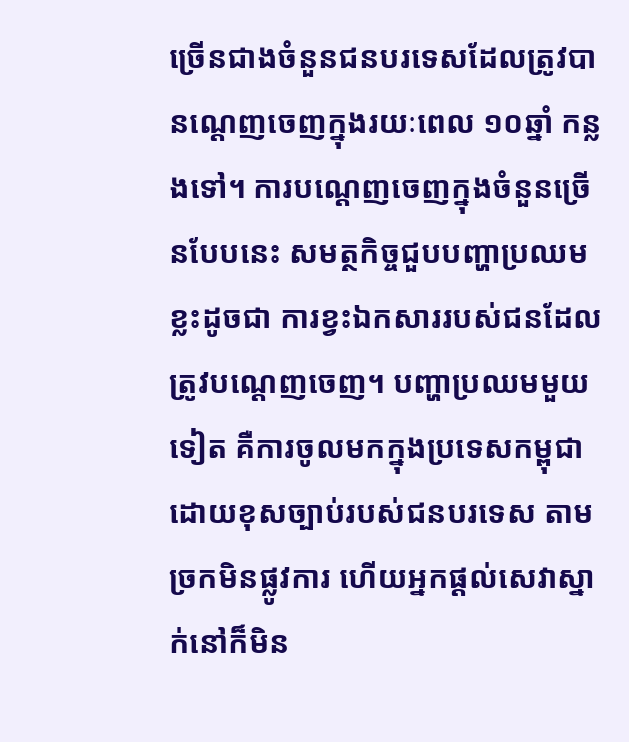ច្រើនជាងចំនួនជនបរទេសដែលត្រូវបានណ្ដេញចេញក្នុងរយៈពេល ១០ឆ្នាំ កន្លងទៅ។ ការបណ្ដេញចេញក្នុងចំនួនច្រើនបែបនេះ សមត្ថកិច្ចជួបបញ្ហាប្រឈមខ្លះដូចជា ការខ្វះឯកសាររបស់ជនដែលត្រូវបណ្ដេញចេញ។ បញ្ហាប្រឈមមួយទៀត គឺការចូលមកក្នុងប្រទេសកម្ពុជាដោយខុសច្បាប់របស់ជនបរទេស តាមច្រកមិនផ្លូវការ ហើយអ្នកផ្ដល់សេវាស្នាក់នៅក៏មិន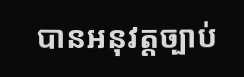បានអនុវត្តច្បាប់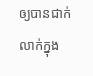ឲ្យបានជាក់លាក់ក្នុង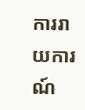ការរាយការណ៍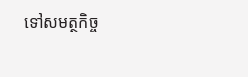ទៅសមត្ថកិច្ច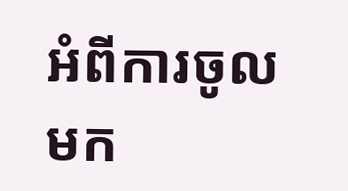អំពីការចូលមក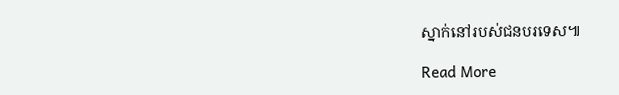ស្នាក់នៅរបស់ជនបរទេស៕

Read More